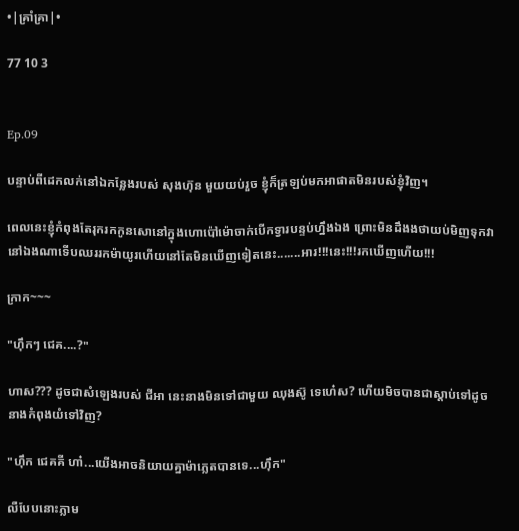•|គ្រាំគ្រា|•

77 10 3


Ep.09

បន្ទាប់ពីដេកលក់នៅឯកន្លែងរបស់ សុងហ៊ុន មួយយប់រួច ខ្ញុំក៏ត្រឡប់មកអាផាតមិនរបស់ខ្ញុំវិញ។

ពេលនេះខ្ញុំកំពុងតែរុករកកូនសោនៅក្នុងហោប៉ៅម៉ោចាក់បើកទ្វារបន្ទប់ហ្នឹងឯង ព្រោះមិនដឹងងថាយប់មិញទុកវានៅឯងណាទើបឈររកម៉ាយូរហើយនៅតែមិនឃើញទៀតនេះ.......អារ!!!នេះ!!!រកឃើញហើយ!!!

ក្រាក~~~

"ហុឹកៗ ជេគ....?"

ហាស??? ដូចជាសំឡេងរបស់ ជីអា នេះនាងមិនទៅជាមួយ ឈុងស៊ូ ទេហេ៎ស? ហើយមិចបានជាស្ដាប់ទៅដូចនាងកំពុងយំទៅវិញ?

"ហុឹក ជេគគី ហា៎...យើងអាចនិយាយគ្នាម៉ាភ្លេតបានទេ...ហុឹក"

លឺបែបនោះភ្លាម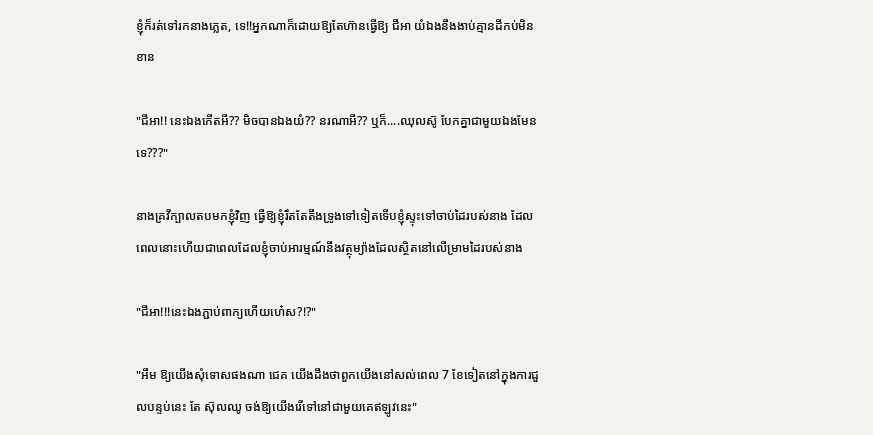ខ្ញុំក៏រត់ទៅរកនាងភ្លេត, ទេ!!អ្នកណាក៏ដោយឱ្យតែហ៊ានធ្វើឱ្យ ជីអា យំឯងនឹងងាប់គ្មានដីកប់មិនខាន

"ជីអា!! នេះឯងកើតអី?? មិចបានឯងយំ?? នរណាអី?? ឬក៏....ឈុលស៊ូ បែកគ្នាជាមួយឯងមែនទេ???"

នាងគ្រវីក្បាលតបមកខ្ញុំវិញ ធ្វើឱ្យខ្ញុំរឹតតែតឹងទ្រូងទៅទៀតទើបខ្ញុំស្ទុះទៅចាប់ដៃរបស់នាង ដែលពេលនោះហើយជាពេលដែលខ្ញុំចាប់អារម្មណ៍នឹងវត្ថុម្យ៉ាងដែលស្ថិតនៅលើម្រាមដៃរបស់នាង

"ជីអា!!!នេះឯងភ្ជាប់ពាក្យហើយហេ៎ស?!?"

"អឹម ឱ្យយើងសុំទោសផងណា ជេគ យើងដឹងថាពួកយើងនៅសល់ពេល 7 ខែទៀតនៅក្នុងការជួលបន្ទប់នេះ តែ ស៊ុលឈូ ចង់ឱ្យយើងរើទៅនៅជាមួយគេឥឡូវនេះ"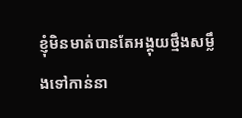ខ្ញុំមិនមាត់បានតែអង្គុយថ្មឹងសម្លឹងទៅកាន់នា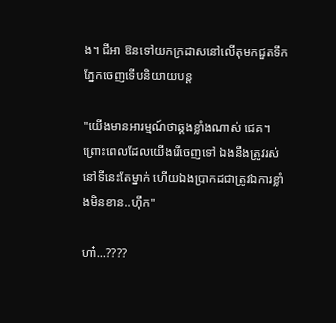ង។ ជីអា ឱនទៅយកក្រដាសនៅលើតុមកជួតទឹកភ្នែកចេញទើបនិយាយបន្ត

"យើងមានអារម្មណ៍ថាឆ្គងខ្លាំងណាស់ ជេគ។ ព្រោះពេលដែលយើងរើចេញទៅ ឯងនឹងត្រូវរស់នៅទីនេះតែម្នាក់ ហើយឯងប្រាកដជាត្រូវឯការខ្លាំងមិនខាន..ហុឹក"

ហា៎...????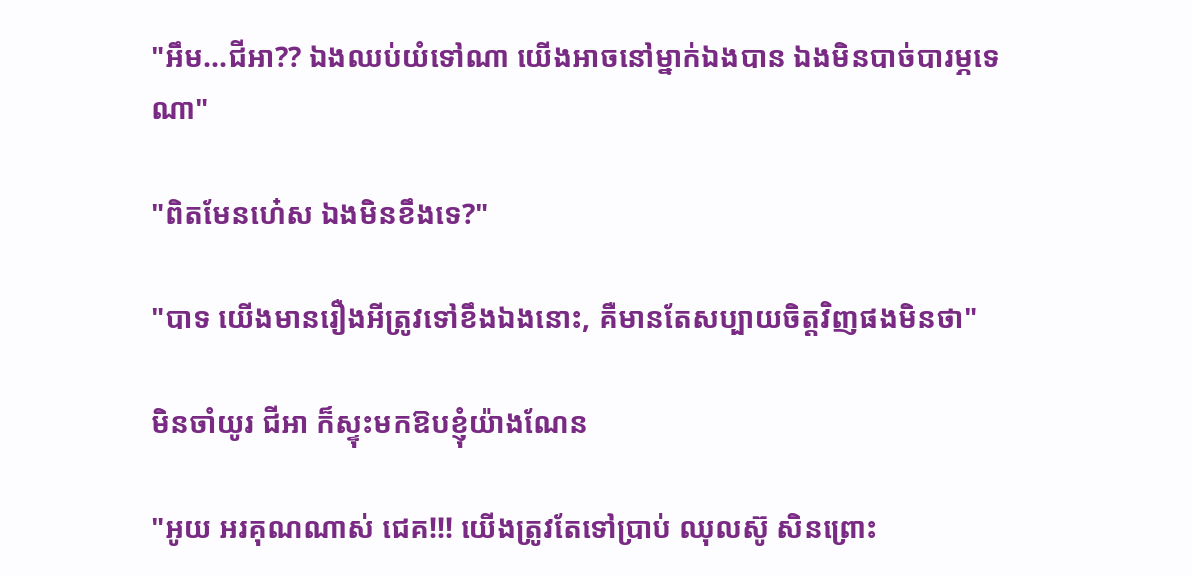"អឹម...ជីអា?? ឯងឈប់យំទៅណា យើងអាចនៅម្នាក់ឯងបាន ឯងមិនបាច់បារម្ភទេណា"

"ពិតមែនហ៎េស ឯងមិនខឹងទេ?"

"បាទ យើងមានរឿងអីត្រូវទៅខឹងឯងនោះ, គឺមានតែសប្បាយចិត្តវិញផងមិនថា"

មិនចាំយូរ ជីអា ក៏ស្ទុះមកឱបខ្ញុំយ៉ាងណែន

"អូយ អរគុណណាស់ ជេគ!!! យើងត្រូវតែទៅប្រាប់ ឈុលស៊ូ សិនព្រោះ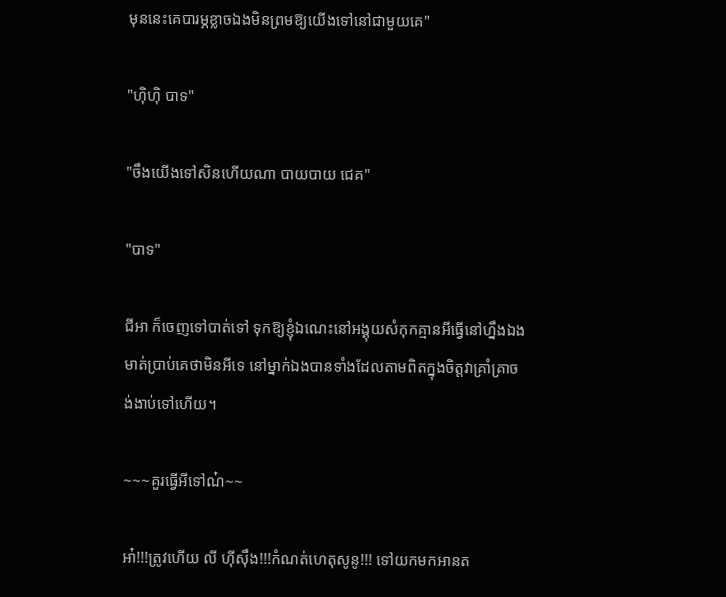មុននេះគេបារម្ភខ្លាចឯងមិនព្រមឱ្យយើងទៅនៅជាមួយគេ"

"ហុិហុិ បាទ"

"ចឹងយើងទៅសិនហើយណា បាយបាយ ជេគ"

"បាទ"

ជីអា ក៏ចេញទៅបាត់ទៅ ទុកឱ្យខ្ញុំឯណេះនៅអង្គុយសំកុកគ្មានអីធ្វើនៅហ្នឹងឯង មាត់ប្រាប់គេថាមិនអីទេ នៅម្នាក់ឯងបានទាំងដែលតាមពិតក្នុងចិត្តវាគ្រាំគ្រាចង់ងាប់ទៅហើយ។

~~~គួរធ្វើអីទៅណ៎~~

អា៎!!!ត្រូវហើយ លី ហុីសុឹង!!!កំណត់ហេតុសូនូ!!! ទៅយកមកអានត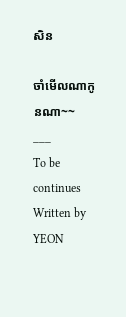សិន

ចាំមើលណាកូនណា~~
___
To be continues
Written by YEON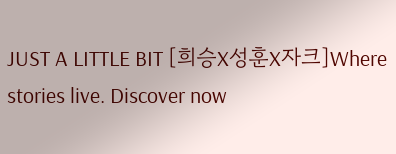JUST A LITTLE BIT [희승X성훈X자크]Where stories live. Discover now